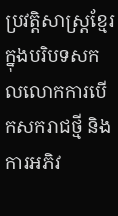ប្រវត្តិសាស្រ្តខ្មែរក្នុងបរិបទសកលលោកការបើកសករាជថ្មី និងការអភិវ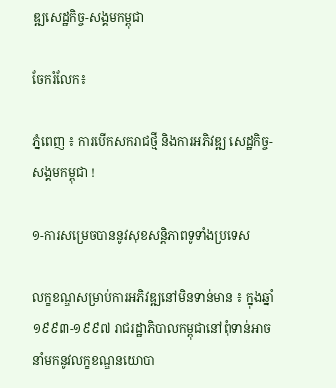ឌ្ឍសេដ្ឋកិច្ច-សង្គមកម្ពុជា

ចែករំលែក៖

ភ្នំពេញ ៖ ការបើកសករាជថ្មី និងការអភិវឌ្ឍ សេដ្ឋកិច្ច-សង្គមកម្ពុជា !

១-ការសម្រេចបាននូវសុខសន្តិភាពទូទាំងប្រទេស

លក្ខខណ្ឌសម្រាប់ការអភិវឌ្ឍនៅមិនទាន់មាន ៖ ក្នុងឆ្នាំ១៩៩៣-១៩៩៧ រាជរដ្ឋាភិបាលកម្ពុជានៅពុំទាន់អាចនាំមកនូវលក្ខខណ្ឌនយោបា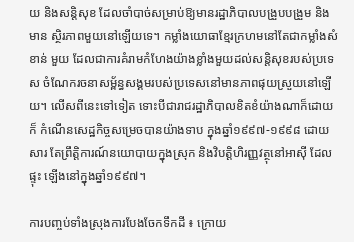យ និងសន្តិសុខ ដែលចាំបាច់សម្រាប់ឱ្យមានរដ្ឋាភិបាលបង្រួបបង្រួម និងមាន ស្ថិរភាពមួយនៅឡើយទេ។ កម្លាំងយោធាខ្មែរក្រហមនៅតែជាកម្លាំងសំខាន់ មួយ ដែលជាការគំរាមកំហែងយ៉ាងខ្លាំងមួយដល់សន្តិសុខរបស់ប្រទេស ចំណែករចនាសម្ព័ន្ធសង្គមរបស់ប្រទេសនៅមានភាពផុយស្រួយនៅឡើយ។ លើសពីនេះទៅទៀត ទោះបីជារាជរដ្ឋាភិបាលខិតខំយ៉ាងណាក៏ដោយ ក៏ កំណើនសេដ្ឋកិច្ចសម្រេចបានយ៉ាងទាប ក្នុងឆ្នាំ១៩៩៧-១៩៩៨ ដោយសារ តែព្រឹត្តិការណ៍នយោបាយក្នុងស្រុក និងវិបត្តិហិរញ្ញវត្ថុនៅអាស៊ី ដែលផ្ទុះ ឡើងនៅក្នុងឆ្នាំ១៩៩៧។

ការបញ្ចប់ទាំងស្រុងការបែងចែកទឹកដី ៖ ក្រោយ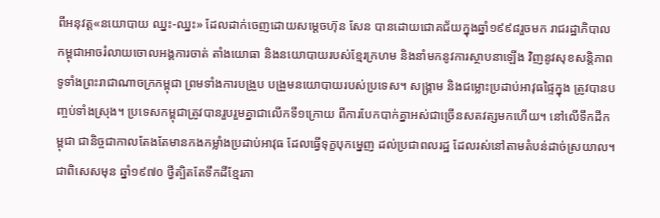ពីអនុវត្ត«នយោបាយ ឈ្នះ-ឈ្នះ» ដែលដាក់ចេញដោយសម្តេចហ៊ុន សែន បានដោយជោគជ័យក្នុងឆ្នាំ១៩៩៨រួចមក រាជរដ្ឋាភិបាលកម្ពុជាអាចរំលាយចោលអង្គការចាត់ តាំងយោធា និងនយោបាយរបស់ខ្មែរក្រហម និងនាំមកនូវការស្ថាបនាឡើង វិញនូវសុខសន្តិភាពទូទាំងព្រះរាជាណាចក្រកម្ពុជា ព្រមទាំងការបង្រួប បង្រួមនយោបាយរបស់ប្រទេស។ សង្គ្រាម និងជម្លោះប្រដាប់អាវុធផ្ទៃក្នុង ត្រូវបានបញ្ចប់ទាំងស្រុង។ ប្រទេសកម្ពុជាត្រូវបានរួបរួមគ្នាជាលើកទី១ក្រោយ ពីការបែកបាក់គ្នាអស់ជាច្រើនសតវត្សមកហើយ។ នៅលើទឹកដីកម្ពុជា ជានិច្ចជាកាលតែងតែមានកងកម្លាំងប្រដាប់អាវុធ ដែលធ្វើទុក្ខបុកម្នេញ ដល់ប្រជាពលរដ្ឋ ដែលរស់នៅតាមតំបន់ដាច់ស្រយាល។ ជាពិសេសមុន ឆ្នាំ១៩៧០ ថ្វីត្បិតតែទឹកដីខ្មែរភា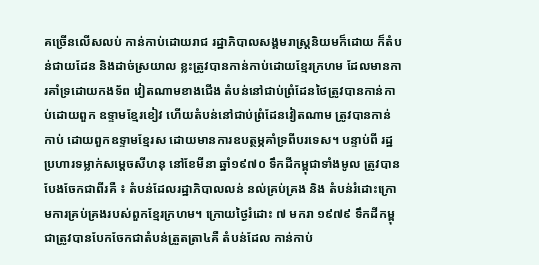គច្រើនលើសលប់ កាន់កាប់ដោយរាជ រដ្ឋាភិបាលសង្គមរាស្ត្រនិយមក៏ដោយ ក៏តំបន់ជាយដែន និងដាច់ស្រយាល ខ្លះត្រូវបានកាន់កាប់ដោយខ្មែរក្រហម ដែលមានការគាំទ្រដោយកងទ័ព វៀតណាមខាងជើង តំបន់នៅជាប់ព្រំដែនថៃត្រូវបានកាន់កាប់ដោយពួក ឧទ្ទាមខ្មែរខៀវ ហើយតំបន់នៅជាប់ព្រំដែនវៀតណាម ត្រូវបានកាន់កាប់ ដោយពួកឧទ្ទាមខ្មែរស ដោយមានការឧបត្ថម្ភគាំទ្រពីបរទេស។ បន្ទាប់ពី រដ្ឋប្រហារទម្លាក់សម្តេចសីហនុ នៅខែមីនា ឆ្នាំ១៩៧០ ទឹកដីកម្ពុជាទាំងមូល ត្រូវបានបែងចែកជាពីរគឺ ៖ តំបន់ដែលរដ្ឋាភិបាលលន់ នល់គ្រប់គ្រង និង តំបន់រំដោះក្រោមការគ្រប់គ្រងរបស់ពួកខ្មែរក្រហម។ ក្រោយថ្ងៃរំដោះ ៧ មករា ១៩៧៩ ទឹកដីកម្ពុជាត្រូវបានបែកចែកជាតំបន់ត្រួតត្រា៤គឺ តំបន់ដែល កាន់កាប់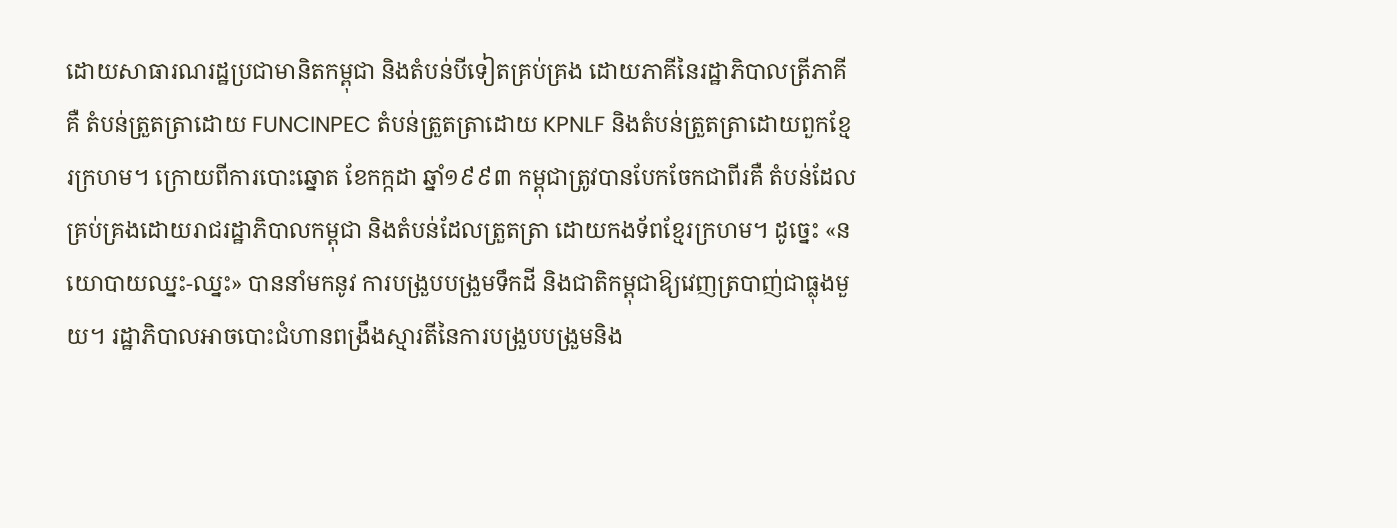ដោយសាធារណរដ្ឋប្រជាមានិតកម្ពុជា និងតំបន់បីទៀតគ្រប់គ្រង ដោយភាគីនៃរដ្ឋាភិបាលត្រីភាគីគឺ តំបន់ត្រួតត្រាដោយ FUNCINPEC តំបន់ត្រួតត្រាដោយ KPNLF និងតំបន់ត្រួតត្រាដោយពួកខ្មែរក្រហម។ ក្រោយពីការបោះឆ្នោត ខែកក្កដា ឆ្នាំ១៩៩៣ កម្ពុជាត្រូវបានបែកចែកជាពីរគឺ តំបន់ដែលគ្រប់គ្រងដោយរាជរដ្ឋាភិបាលកម្ពុជា និងតំបន់ដែលត្រួតត្រា ដោយកងទ័ពខ្មែរក្រហម។ ដូច្នេះ «នយោបាយឈ្នះ-ឈ្នះ» បាននាំមកនូវ ការបង្រួបបង្រួមទឹកដី និងជាតិកម្ពុជាឱ្យវេញត្របាញ់ជាធ្លុងមួយ។ រដ្ឋាភិបាលអាចបោះជំហានពង្រឹងស្មារតីនៃការបង្រួបបង្រួមនិង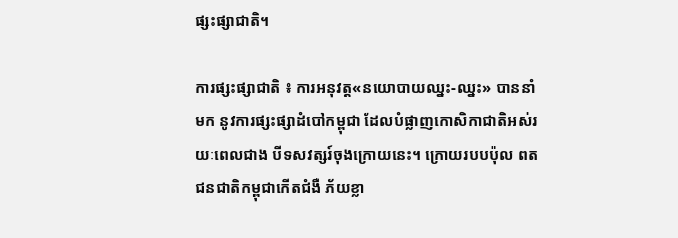ផ្សះផ្សាជាតិ។

ការផ្សះផ្សាជាតិ ៖ ការអនុវត្ត«នយោបាយឈ្នះ-ឈ្នះ» បាននាំមក នូវការផ្សះផ្សាដំបៅកម្ពុជា ដែលបំផ្លាញកោសិកាជាតិអស់រយៈពេលជាង បីទសវត្សរ៍ចុងក្រោយនេះ។ ក្រោយរបបប៉ុល ពត ជនជាតិកម្ពុជាកើតជំងឺ ភ័យខ្លា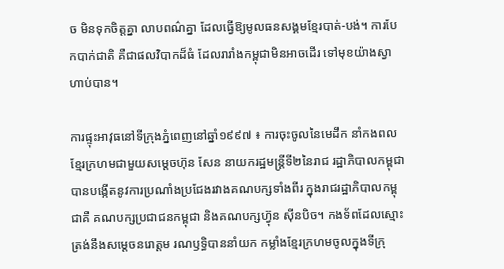ច មិនទុកចិត្តគ្នា លាបពណ៌គ្នា ដែលធ្វើឱ្យមូលធនសង្គមខ្មែរបាត់-បង់។ ការបែកបាក់ជាតិ គឺជាផលវិបាកដ៏ធំ ដែលរារាំងកម្ពុជាមិនអាចដើរ ទៅមុខយ៉ាងស្វាហាប់បាន។

ការផ្ទុះអាវុធនៅទីក្រុងភ្នំពេញនៅឆ្នាំ១៩៩៧ ៖ ការចុះចូលនៃមេដឹក នាំកងពលខ្មែរក្រហមជាមួយសម្តេចហ៊ុន សែន នាយករដ្ឋមន្ត្រីទី២នៃរាជ រដ្ឋាភិបាលកម្ពុជាបានបង្កើតនូវការប្រណាំងប្រជែងរវាងគណបក្សទាំងពីរ ក្នុងរាជរដ្ឋាភិបាលកម្ពុជាគឺ គណបក្សប្រជាជនកម្ពុជា និងគណបក្សហ៊្វុន ស៊ីនបិច។ កងទ័ពដែលស្មោះត្រង់នឹងសម្តេចនរោត្តម រណឫទ្ធិបាននាំយក កម្លាំងខ្មែរក្រហមចូលក្នុងទីក្រុ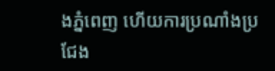ងភ្នំពេញ ហើយការប្រណាំងប្រជែង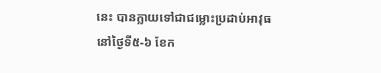នេះ បានក្លាយទៅជាជម្លោះប្រដាប់អាវុធ នៅថ្ងៃទី៥-៦ ខែក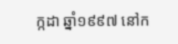ក្កដា ឆ្នាំ១៩៩៧ នៅក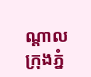ណ្តាលក្រុងភ្នំ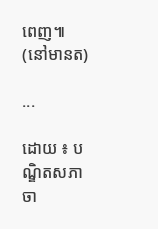ពេញ៕
(នៅមានត)

...

ដោយ ៖ បណ្ឌិតសភាចា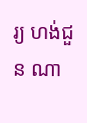រ្យ ហង់ជួន ណា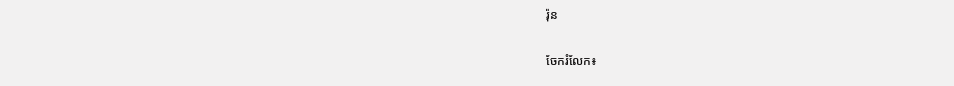រ៉ុន

ចែករំលែក៖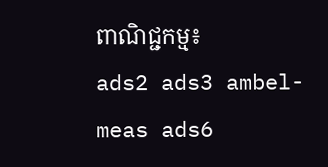ពាណិជ្ជកម្ម៖
ads2 ads3 ambel-meas ads6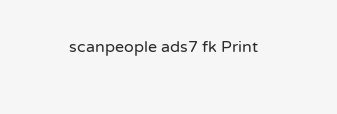scanpeople ads7 fk Print